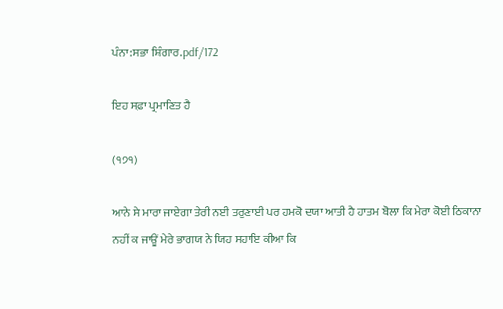ਪੰਨਾ:ਸਭਾ ਸ਼ਿੰਗਾਰ.pdf/172

ਇਹ ਸਫ਼ਾ ਪ੍ਰਮਾਣਿਤ ਹੈ

(੧੭੧)

ਆਨੇ ਸੇ ਮਾਰਾ ਜਾਏਗਾ ਤੇਰੀ ਨਈ ਤਰੁਣਾਈ ਪਰ ਹਮਕੋ ਦਯਾ ਆਤੀ ਹੈ ਹਾਤਮ ਬੋਲਾ ਕਿ ਮੇਰਾ ਕੋਈ ਠਿਕਾਨਾ ਨਹੀਂ ਕ ਜਾਊਂ ਮੇਰੇ ਭਾਗਯ ਨੇ ਯਿਹ ਸਹਾਇ ਕੀਆ ਕਿ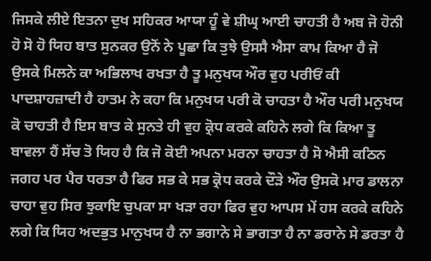ਜਿਸਕੇ ਲੀਏ ਇਤਨਾ ਦੁਖ ਸਹਿਕਰ ਆਯਾ ਹੂੰ ਵੇ ਸ਼ੀਘ੍ਰ ਆਈ ਚਾਹਤੀ ਹੈ ਅਬ ਜੋ ਹੋਨੀ ਹੋ ਸੋ ਹੋ ਯਿਹ ਬਾਤ ਸੁਨਕਰ ਉਨੋਂ ਨੇ ਪੂਛਾ ਕਿ ਤੁਝੇ ਉਸਸੈ ਐਸਾ ਕਾਮ ਕਿਆ ਹੈ ਜੋ ਉਸਕੇ ਮਿਲਨੇ ਕਾ ਅਭਿਲਾਖ ਰਖਤਾ ਹੈ ਤੂ ਮਨੁਖਯ ਔਰ ਵੁਹ ਪਰੀਓਂ ਕੀ ਪਾਦਸ਼ਾਹਜ਼ਾਦੀ ਹੈ ਹਾਤਮ ਨੇ ਕਹਾ ਕਿ ਮਨੁਖਯ ਪਰੀ ਕੋ ਚਾਹਤਾ ਹੈ ਔਰ ਪਰੀ ਮਨੁਖਯ ਕੋ ਚਾਹਤੀ ਹੈ ਇਸ ਬਾਤ ਕੇ ਸੁਨਤੇ ਹੀ ਵੁਹ ਕ੍ਰੋਧ ਕਰਕੇ ਕਹਿਨੇ ਲਗੇ ਕਿ ਕਿਆ ਤੂ ਬਾਵਲਾ ਹੈਂ ਸੱਚ ਤੋ ਯਿਹ ਹੈ ਕਿ ਜੋ ਕੋਈ ਅਪਨਾ ਮਰਨਾ ਚਾਹਤਾ ਹੈ ਸੋ ਐਸੀ ਕਠਿਨ ਜਗਹ ਪਰ ਪੈਰ ਧਰਤਾ ਹੈ ਫਿਰ ਸਭ ਕੇ ਸਭ ਕ੍ਰੋਧ ਕਰਕੇ ਦੌੜੇ ਔਰ ਉਸਕੋ ਮਾਰ ਡਾਲਨਾ ਚਾਹਾ ਵੁਹ ਸਿਰ ਝੁਕਾਇ ਚੁਪਕਾ ਸਾ ਖੜਾ ਰਹਾ ਫਿਰ ਵੁਹ ਆਪਸ ਮੇਂ ਹਸ ਕਰਕੇ ਕਹਿਨੇ ਲਗੇ ਕਿ ਯਿਹ ਅਦਭੁਤ ਮਾਨੁਖਯ ਹੈ ਨਾ ਭਗਾਨੇ ਸੇ ਭਾਗਤਾ ਹੈ ਨਾ ਡਰਾਨੇ ਸੇ ਡਰਤਾ ਹੈ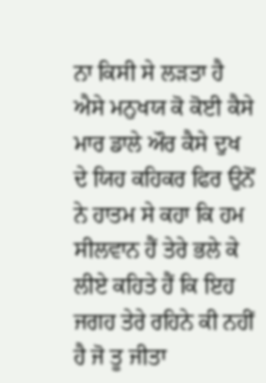ਨਾ ਕਿਸੀ ਸੇ ਲੜਤਾ ਹੈ ਐਸੇ ਮਨੁਖਯ ਕੋ ਕੋਈ ਕੈਸੇ ਮਾਰ ਡਾਲੇ ਔਰ ਕੈਸੇ ਦੁਖ ਦੇ ਯਿਹ ਕਹਿਕਰ ਫਿਰ ਉਨੋਂ ਨੇ ਹਾਤਮ ਸੇ ਕਹਾ ਕਿ ਹਮ ਸੀਲਵਾਨ ਹੈਂ ਤੇਰੇ ਭਲੇ ਕੇ ਲੀਏ ਕਹਿਤੇ ਹੈਂ ਕਿ ਇਹ ਜਗਹ ਤੇਰੇ ਰਹਿਨੇ ਕੀ ਨਹੀਂ ਹੈ ਜੋ ਤੂ ਜੀਤਾ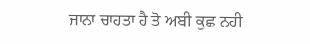ਜਾਨਾ ਚਾਹਤਾ ਹੈ ਤੋ ਅਬੀ ਕੁਛ ਨਹੀ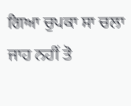ਗਿਆ ਚੁਪਕਾ ਸਾ ਚਲਾ ਜਾਹ ਨਹੀਂ ਤੋ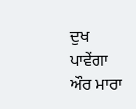ਦੁਖ ਪਾਵੇਂਗਾ ਔਰ ਮਾਰਾ